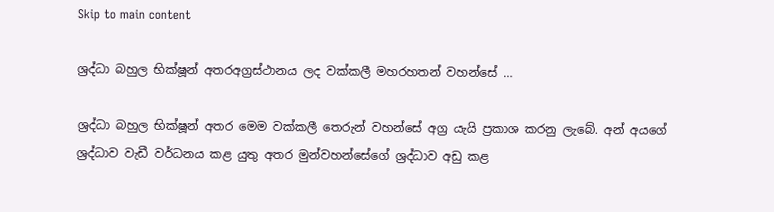Skip to main content

ශ්‍රද්ධා බහුල භික්ෂූන් අතරඅග්‍රස්ථානය ලද වක්කලී මහරහතන් වහන්සේ …

ශ්‍රද්ධා බහුල භික්ෂූන් අතර මෙම වක්කලී තෙරුන් වහන්සේ අග්‍ර යැයි ප්‍රකාශ කරනු ලැබේ. අන් අයගේ ශ්‍රද්ධාව වැඩී වර්ධනය කළ යුතු අතර මුන්වහන්සේගේ ශ්‍රද්ධාව අඩු කළ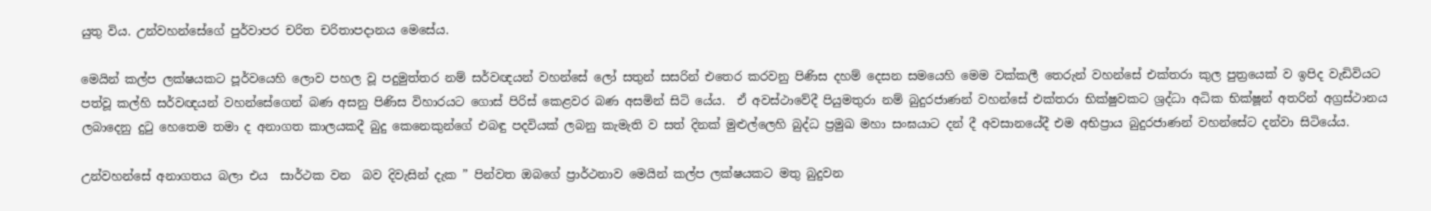යුතු විය. උන්වහන්සේගේ පුර්වාපර චරිත චරිතාපදානය මෙසේය.

මෙයින් කල්ප ලක්ෂයකට පූර්වයෙහි ලොව පහල වූ පදුමුත්තර නම් සර්වඥයන් වහන්සේ ලෝ සතුන් සසරින් එතෙර කරවනු පිණිස දහම් දෙසන සමයෙහි මෙම වක්කලී තෙරුන් වහන්සේ එක්තරා කුල පුත්‍රයෙක් ව ඉපිද වැඩිවියට පත්වූ කල්හි සර්වඥයන් වහන්සේගෙන් බණ අසනු පිණිස විහාරයට ගොස් පිරිස් කෙළවර බණ අසමින් සිටි යේය.  ඒ අවස්ථාවේදී පියුමතුරා නම් බුදුරජාණන් වහන්සේ එක්තරා භික්ෂුවකට ශ්‍රද්ධා අධික භික්ෂූන් අතරින් අග්‍රස්ථානය ලබාදෙනු දුටු හෙතෙම තමා ද අනාගත කාලයකදී බුදු කෙනෙකුන්ගේ එබඳු පදවියක් ලබනු කැමැති ව සත් දිනක් මුළුල්ලෙහි බුද්ධ ප්‍රමුඛ මහා සංඝයාට දන් දී අවසානයේදී එම අභිප්‍රාය බුදුරජාණන් වහන්සේට දන්වා සිටියේය.

උන්වහන්සේ අනාගතය බලා එය  සාර්ථක වන  බව දිවැසින් දැක ” පින්වත ඔබගේ ප්‍රාර්ථනාව මෙයින් කල්ප ලක්ෂයකට මතු බුදුවන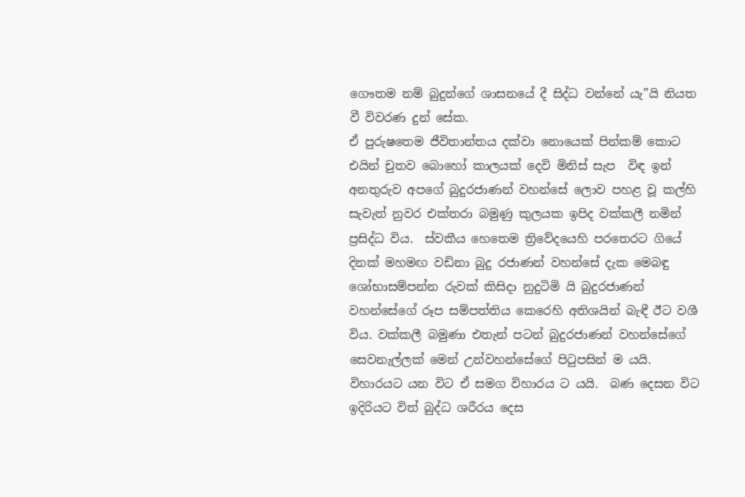ගෞතම නම් බුදුන්ගේ ශාසනයේ දී සිද්ධ වන්නේ යැ”යි නියත වී විවරණ දුන් සේක.
ඒ පුරුෂතෙම ජීවිතාන්තය දක්වා නොයෙක් පින්කම් කොට එයින් චුතව බොහෝ කාලයක් දෙවි මිනිස් සැප  විඳ ඉන් අනතුරුව අපගේ බුදුරජාණන් වහන්සේ ලොව පහළ වූ කල්හි සැවැත් නුවර එක්තරා බමුණු කුලයක ඉපිද වක්කලී නමින්  ප්‍රසිද්ධ විය.  ස්වකීය හෙතෙම ත්‍රිවේදයෙහි පරතෙරට ගියේ දිනක් මහමඟ වඩිනා බුදු රජාණන් වහන්සේ දැක මෙබඳු ශෝභාසම්පන්න රුවක් කිසිදා නුදුටිමි යි බුදුරජාණන් වහන්සේගේ රූප සම්පත්තිය කෙරෙහි අතිශයින් බැඳී ඊට වශී විය. වක්කලී බමුණා එතැන් පටන් බුදුරජාණන් වහන්සේගේ සෙවනැල්ලක් මෙන් උන්වහන්සේගේ පිටුපසින් ම යයි. විහාරයට යන විට ඒ සමග විහාරය ට යයි.  බණ දෙසන විට ඉදිරියට විත් බුද්ධ ශරීරය දෙස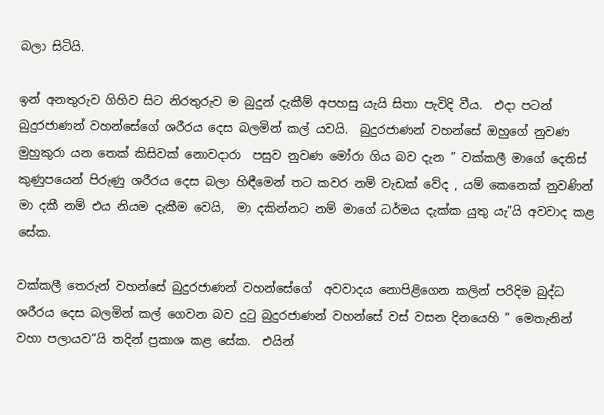බලා සිටියි.

ඉන් අනතුරුව ගිහිව සිට නිරතුරුව ම බුදුන් දැකීම් අපහසු යැයි සිතා පැවිදි වීය.  එදා පටන් බුදුරජාණන් වහන්සේගේ ශරීරය දෙස බලමින් කල් යවයි.  බුදුරජාණන් වහන්සේ ඔහුගේ නුවණ මුහුකුරා යන තෙක් කිසිවක් නොවදාරා  පසුව නුවණ මෝරා ගිය බව දැන ” වක්කලී මාගේ දෙතිස් කුණුපයෙන් පිරුණු ශරීරය දෙස බලා හිඳීමෙන් තට කවර නම් වැඩක් වේද , යම් කෙනෙක් නුවණින් මා දකී නම් එය නියම දැකීම වෙයි,  මා දකින්නට නම් මාගේ ධර්මය දැක්ක යුතු යැ”යි අවවාද කළ සේක.

වක්කලී තෙරුන් වහන්සේ බුදුරජාණන් වහන්සේගේ  අවවාදය නොපිළිගෙන කලින් පරිදිම බුද්ධ ශරීරය දෙස බලමින් කල් ගෙවන බව දුටු බුදුරජාණන් වහන්සේ වස් වසන දිනයෙහි ” මෙතැනින් වහා පලායව”යි තදින් ප්‍රකාශ කළ සේක.  එයින්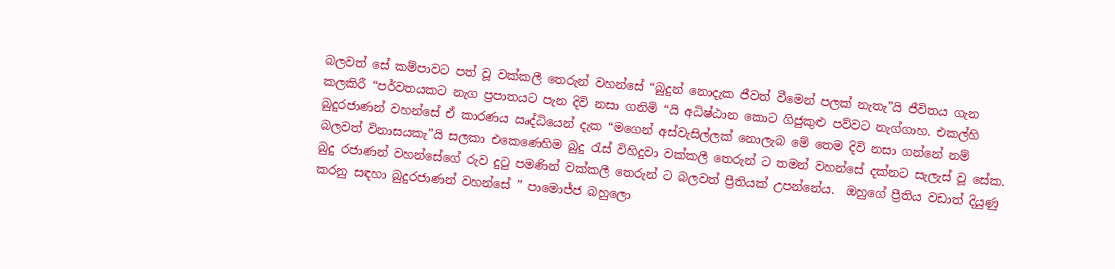බලවත් සේ කම්පාවට පත් වූ වක්කලී තෙරුන් වහන්සේ “බුදුන් නොදැක ජීවත් වීමෙන් පලක් නැතැ”යි ජීවිතය ගැන කලකිරී “පර්වතයකට නැග ප්‍රපාතයට පැන දිවි නසා ගනිමි “යි අධිෂ්ඨාන කොට ගිජුකුළු පව්වට නැග්ගාහ. එකල්හි බුදුරජාණන් වහන්සේ ඒ කාරණය ඍද්ධියෙන් දැක “මගෙන් අස්වැසිල්ලක් නොලැබ මේ තෙම දිවි නසා ගන්නේ නම් බලවත් විනාසයකැ”යි සලකා එකෙණෙහිම බුදු රැස් විහිදුවා වක්කලී තෙරුන් ට තමන් වහන්සේ දක්නට සැලැස් වූ සේක.  බුදු රජාණන් වහන්සේගේ රුව දුටු පමණින් වක්කලී තෙරුන් ට බලවත් ප්‍රීතියක් උපන්නේය.  ඔහුගේ ප්‍රීතිය වඩාත් දියුණු කරනු සඳහා බුදුරජාණන් වහන්සේ ” පාමොජ්ජ බහුලො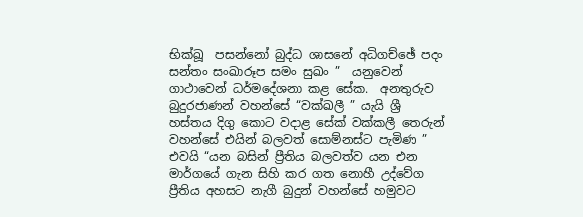භික්ඛූ  පසන්නෝ බුද්ධ ශාසනේ අධිගච්ඡේ පදං සන්තං සංඛාරූප සමං සුඛං ”  යනුවෙන් ගාථාවෙන් ධර්මදේශනා කළ සේක.  අනතුරුව බුදුරජාණන් වහන්සේ “වක්ඛලී ” යැයි ශ්‍රී හස්තය දිගු කොට වදාළ සේක් වක්කලී තෙරුන් වහන්සේ එයින් බලවත් සොම්නස්ට පැමිණ ” එවයි “යන බසින් ප්‍රීතිය බලවත්ව යන එන මාර්ගයේ ගැන සිහි කර ගත නොහී උද්වේග ප්‍රීතිය අහසට නැගී බුදුන් වහන්සේ හමුවට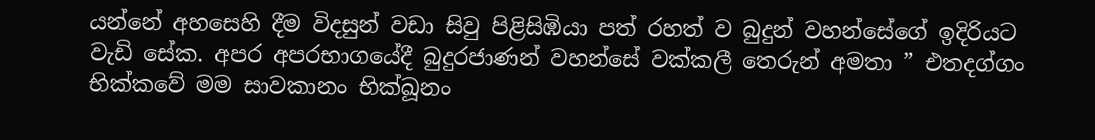යන්නේ අහසෙහි දීම විදසුන් වඩා සිවු පිළිසිඹියා පත් රහත් ව බුදුන් වහන්සේගේ ඉදිරියට වැඩි සේක. අපර අපරභාගයේදී බුදුරජාණන් වහන්සේ වක්කලී තෙරුන් අමතා ” එතදග්ගං භික්කවේ මම සාවකානං භික්ඛූනං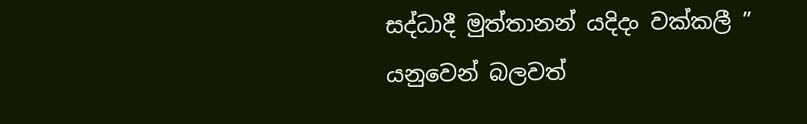සද්ධාදී මුත්තානන් යදිදං වක්කලී ” යනුවෙන් බලවත්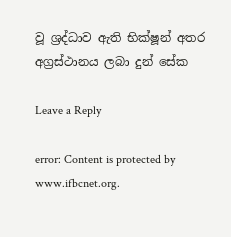වූ ශ්‍රද්ධාව ඇති භික්ෂූන් අතර අග්‍රස්ථානය ලබා දුන් සේක

Leave a Reply

error: Content is protected by www.ifbcnet.org.